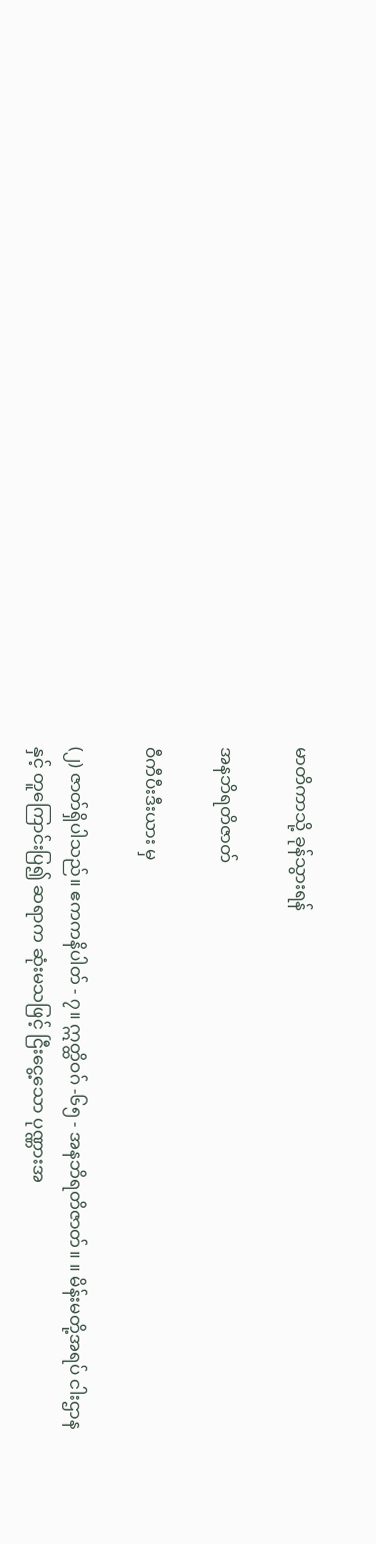မာတိကာသို့ ခုန်သွားရန်

အနဘိရတိဇာတ်

ဝီကီပီးဒီးယား မှ

(၂) ဇာတ်ရှိပါသည်။ ဧကကနိပါတ် - ၇။ ဣတ္ထိဝဂ် -၆၅ - အနဘိရတိဇာတ်။ ။ မိန်းမတို့အရပ် ငါးဌာနနှင့် တူကြောင်းပြ၍ ဆရာက ဆုံးမသဖြင့် ငြီးငွေ့သော ပုဏ္ဏားအ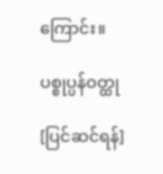ကြောင်း။

ပစ္စုပ္ပန်ဝတ္ထု

[ပြင်ဆင်ရန်]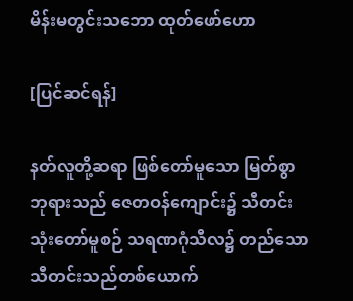မိန်းမတွင်းသဘော ထုတ်ဖော်ဟော

[ပြင်ဆင်ရန်]

နတ်လူတို့ဆရာ ဖြစ်တော်မူသော မြတ်စွာဘုရားသည် ဇေတဝန်ကျောင်း၌ သီတင်းသုံးတော်မူစဉ် သရဏဂုံသီလ၌ တည်သော သီတင်းသည်တစ်ယောက်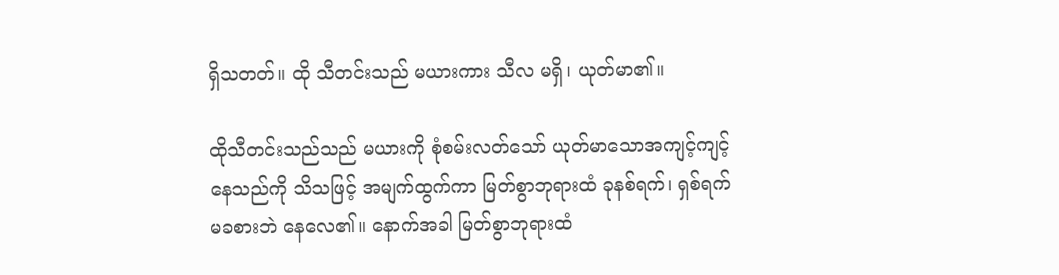ရှိသတတ်။ ထို သီတင်းသည် မယားကား သီလ မရှိ၊ ယုတ်မာ၏။

ထိုသီတင်းသည်သည် မယားကို စုံစမ်းလတ်သော် ယုတ်မာသောအကျင့်ကျင့်နေသည်ကို သိသဖြင့် အမျက်ထွက်ကာ မြတ်စွာဘုရားထံ ခုနစ်ရက်၊ ရှစ်ရက် မခစားဘဲ နေလေ၏။ နောက်အခါ မြတ်စွာဘုရားထံ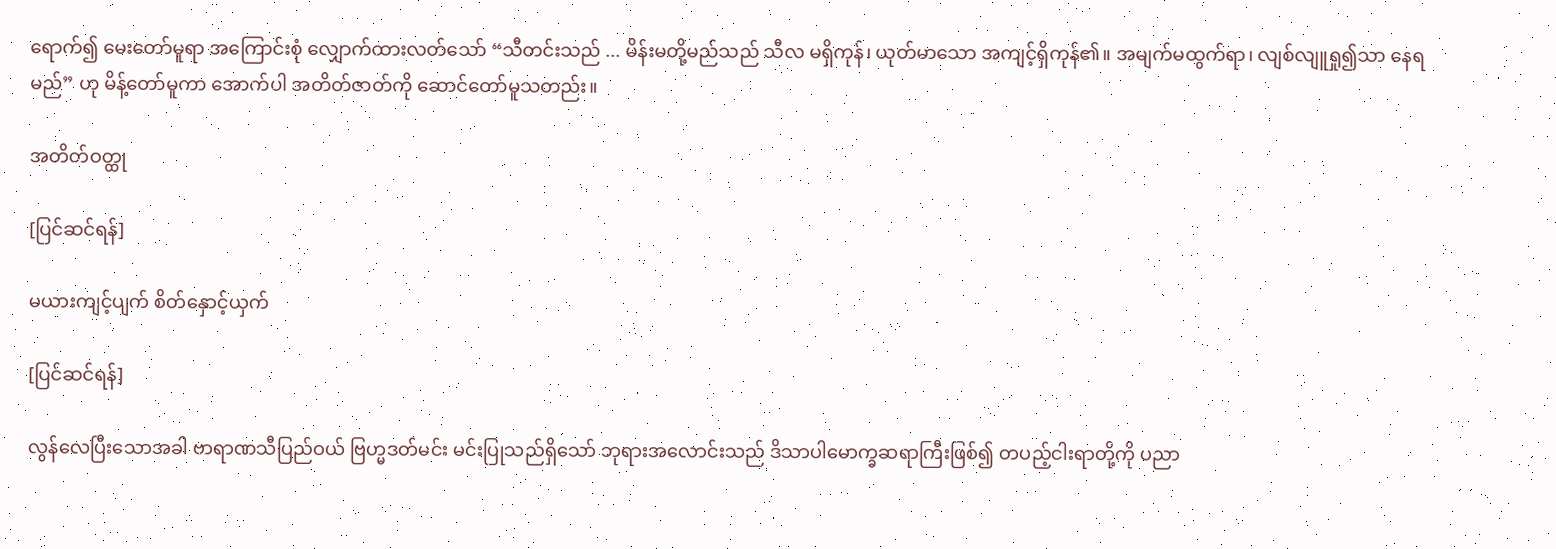ရောက်၍ မေးတော်မူရာ အကြောင်းစုံ လျှောက်ထားလတ်သော် “သီတင်းသည် ... မိန်းမတို့မည်သည် သီလ မရှိကုန်၊ ယုတ်မာသော အကျင့်ရှိကုန်၏။ အမျက်မထွက်ရာ၊ လျစ်လျူရှု၍သာ နေရမည်” ဟု မိန့်တော်မူကာ အောက်ပါ အတိတ်ဇာတ်ကို ဆောင်တော်မူသတည်း။

အတိတ်ဝတ္ထု

[ပြင်ဆင်ရန်]

မယားကျင့်ပျက် စိတ်နှောင့်ယှက်

[ပြင်ဆင်ရန်]

လွန်လေပြီးသောအခါ ဗာရာဏသီပြည်ဝယ် ဗြဟ္မဒတ်မင်း မင်းပြုသည်ရှိသော် ဘုရားအလောင်းသည် ဒိသာပါမောက္ခဆရာကြီးဖြစ်၍ တပည့်ငါးရာတို့ကို ပညာ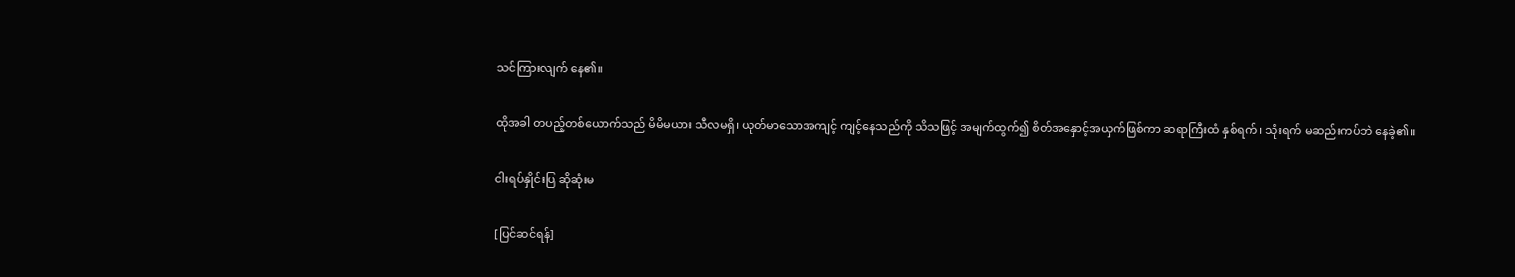သင်ကြားလျက် နေ၏။

ထိုအခါ တပည့်တစ်ယောက်သည် မိမိမယား သီလမရှိ၊ ယုတ်မာသောအကျင့် ကျင့်နေသည်ကို သိသဖြင့် အမျက်ထွက်၍ စိတ်အနှောင့်အယှက်ဖြစ်ကာ ဆရာကြီးထံ နှစ်ရက်၊ သုံးရက် မဆည်းကပ်ဘဲ နေခဲ့၏။

ငါးရပ်နှိုင်းပြ ဆိုဆုံးမ

[ပြင်ဆင်ရန်]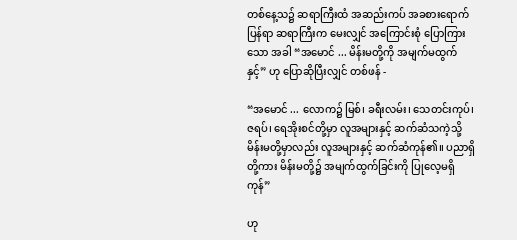တစ်နေ့သ၌ ဆရာကြီးထံ အဆည်းကပ် အခစားရောက်ပြန်ရာ ဆရာကြီးက မေးလျှင် အကြောင်းစုံ ပြောကြားသော အခါ “အမောင် ... မိန်းမတို့ကို အမျက်မထွက်နှင့်” ဟု ပြောဆိုပြီးလျှင် တစ်ဖန် -

“အမောင် ... လောက၌ မြစ်၊ ခရီးလမ်း၊ သေတင်းကုပ်၊ ဇရပ်၊ ရေအိုးစင်တို့မှာ လူအများနှင့် ဆက်ဆံသကဲ့သို့ မိန်းမတို့မှာလည်း လူအများနှင့် ဆက်ဆံကုန်၏။ ပညာရှိတို့ကား မိန်းမတို့၌ အမျက်ထွက်ခြင်းကို ပြုလေ့မရှိကုန်”

ဟု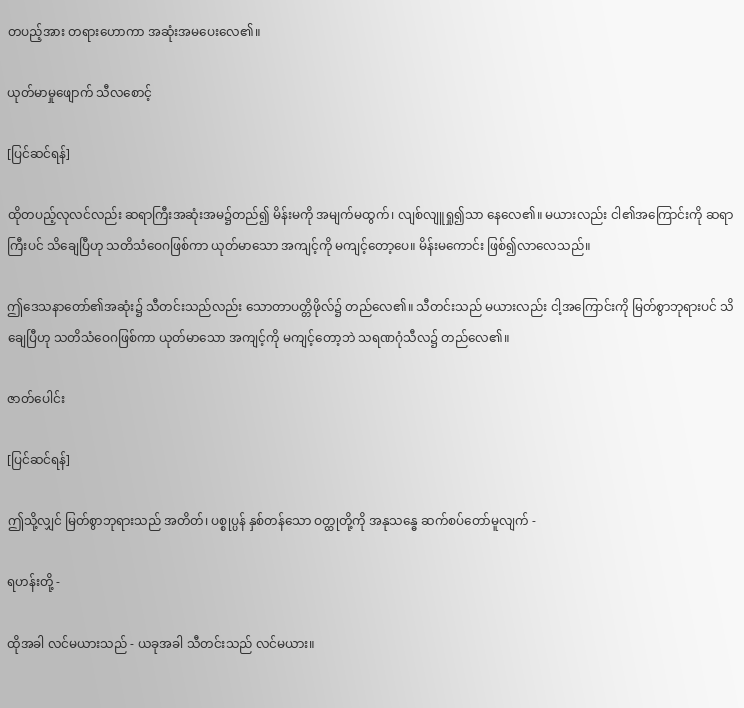တပည့်အား တရားဟောကာ အဆုံးအမပေးလေ၏။

ယုတ်မာမှုဖျောက် သီလစောင့်

[ပြင်ဆင်ရန်]

ထိုတပည့်လုလင်လည်း ဆရာကြီးအဆုံးအမ၌တည်၍ မိန်းမကို အမျက်မထွက်၊ လျစ်လျူရှု၍သာ နေလေ၏။ မယားလည်း ငါ၏အကြောင်းကို ဆရာကြီးပင် သိချေပြီဟု သတိသံဝေဂဖြစ်ကာ ယုတ်မာသော အကျင့်ကို မကျင့်တော့ပေ။ မိန်းမကောင်း ဖြစ်၍လာလေသည်။

ဤဒေသနာတော်၏အဆုံး၌ သီတင်းသည်လည်း သောတာပတ္တိဖိုလ်၌ တည်လေ၏။ သီတင်းသည် မယားလည်း ငါ့အကြောင်းကို မြတ်စွာဘုရားပင် သိချေပြီဟု သတိသံဝေဂဖြစ်ကာ ယုတ်မာသော အကျင့်ကို မကျင့်တော့ဘဲ သရဏဂုံသီလ၌ တည်လေ၏။

ဇာတ်ပေါင်း

[ပြင်ဆင်ရန်]

ဤသို့လျှင် မြတ်စွာဘုရားသည် အတိတ်၊ ပစ္စုပ္ပန် နှစ်တန်သော ဝတ္ထုတို့ကို အနုသန္ဓေ ဆက်စပ်တော်မူလျက် -

ရဟန်းတို့ -

ထိုအခါ လင်မယားသည် - ယခုအခါ သီတင်းသည် လင်မယား။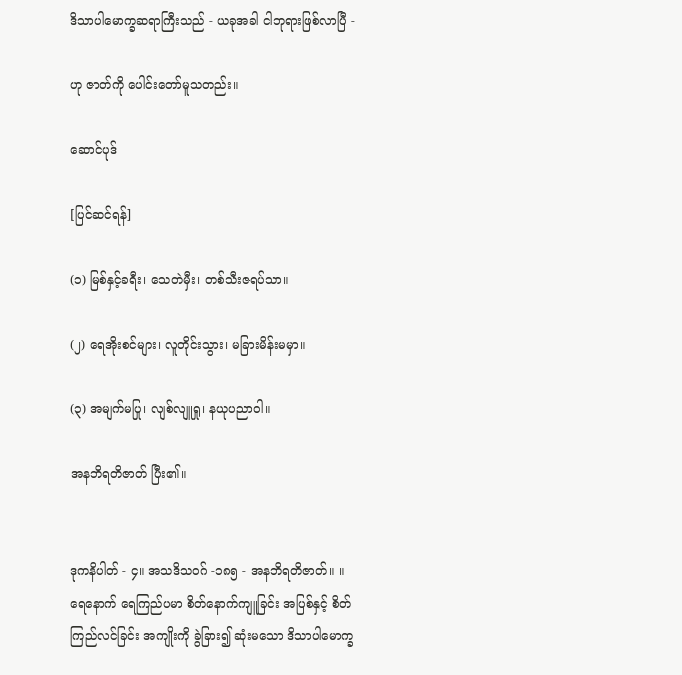ဒိသာပါမောက္ခဆရာကြီးသည် - ယခုအခါ ငါဘုရားဖြစ်လာပြီ -

ဟု ဇာတ်ကို ပေါင်းတော်မူသတည်း။

ဆောင်ပုဒ်

[ပြင်ဆင်ရန်]

(၁) မြစ်နှင့်ခရီး၊ သေတဲမှီး၊ တစ်သီးဇရပ်သာ။

(၂) ရေအိုးစင်များ၊ လူတိုင်းသွား၊ မခြားမိန်းမမှာ။

(၃) အမျက်မပြု၊ လျစ်လျူရှု၊ နယုပညာဝါ။

အနဘိရတိဇာတ် ပြီး၏။


ဒုကနိပါတ် - ၄။ အသဒိသဝဂ် -၁၈၅ - အနဘိရတိဇာတ်။ ။ ရေနောက် ရေကြည်ပမာ စိတ်နောက်ကျူခြင်း အပြစ်နှင့် စိတ်ကြည်လင်ခြင်း အကျိုးကို ခွဲခြား၍ ဆုံးမသော ဒိသာပါမောက္ခ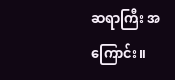ဆရာကြီး အကြောင်း။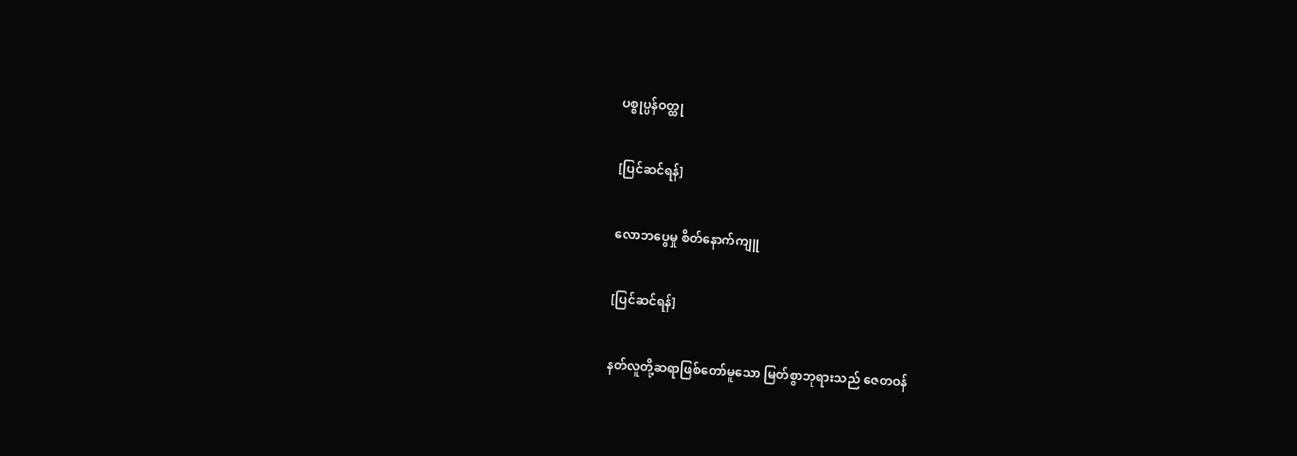ပစ္စုပ္ပန်ဝတ္ထု

[ပြင်ဆင်ရန်]

လောဘပွေမှု စိတ်နောက်ကျူ

[ပြင်ဆင်ရန်]

နတ်လူတို့ဆရာဖြစ်တော်မူသော မြတ်စွာဘုရားသည် ဇေတဝန်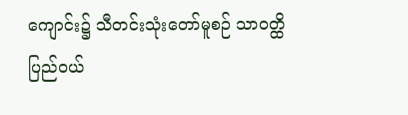ကျောင်း၌ သီတင်းသုံးတော်မူစဉ် သာဝတ္ထိပြည်ဝယ်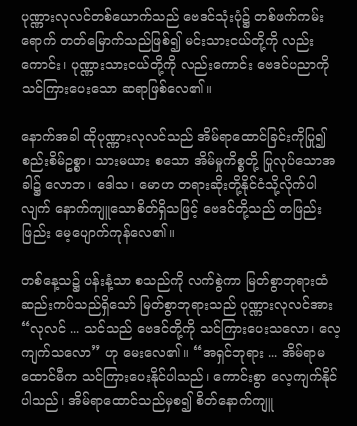ပုဏ္ဏားလုလင်တစ်ယောက်သည် ဗေဒင်သုံးပုံ၌ တစ်ဖက်ကမ်းရောက် တတ်မြောက်သည်ဖြစ်၍ မင်းသားငယ်တို့ကို လည်းကောင်း၊ ပုဏ္ဏားသားငယ်တို့ကို လည်းကောင်း ဗေဒင်ပညာကို သင်ကြားပေးသော ဆရာဖြစ်လေ၏။

နောက်အခါ ထိုပုဏ္ဏားလုလင်သည် အိမ်ရာထောင်ခြင်းကိုပြု၍ စည်းစိမ်ဥစ္စာ၊ သားမယား စသော အိမ်မှုကိစ္စတို့ ပြုလုပ်သောအခါ၌ လောဘ၊ ဒေါသ၊ မောဟ တရားဆိုးတို့နိုင်ငံသို့လိုက်ပါလျက် နောက်ကျူသောစိတ်ရှိသဖြင့် ဗေဒင်တို့သည် တဖြည်းဖြည်း မေ့ပျောက်ကုန်လေ၏။

တစ်နေ့သ၌ ပန်းနံ့သာ စသည်ကို လက်စွဲကာ မြတ်စွာဘုရားထံ ဆည်းကပ်သည်ရှိသော် မြတ်စွာဘုရားသည် ပုဏ္ဏားလုလင်အား “လုလင် ... သင်သည် ဗေဒင်တို့ကို သင်ကြားပေးသလော၊ လေ့ကျက်သလော” ဟု မေးလေ၏။ “အရှင်ဘုရား ... အိမ်ရာမထောင်မီက သင်ကြားပေးနိုင်ပါသည်၊ ကောင်းစွာ လေ့ကျက်နိုင်ပါသည်၊ အိမ်ရာထောင်သည်မှစ၍ စိတ်နောက်ကျူ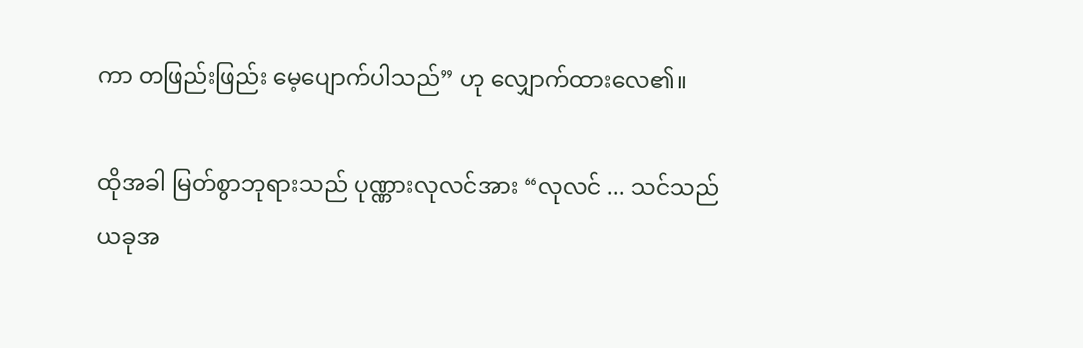ကာ တဖြည်းဖြည်း မေ့ပျောက်ပါသည်” ဟု လျှောက်ထားလေ၏။

ထိုအခါ မြတ်စွာဘုရားသည် ပုဏ္ဏားလုလင်အား “လုလင် ... သင်သည် ယခုအ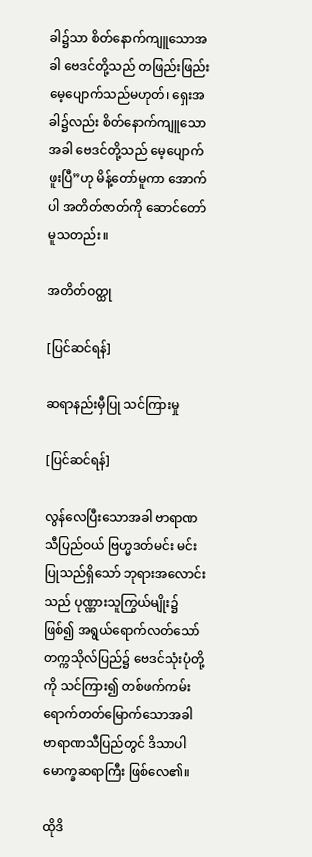ခါ၌သာ စိတ်နောက်ကျူသောအခါ ဗေဒင်တို့သည် တဖြည်းဖြည်း မေ့ပျောက်သည်မဟုတ်၊ ရှေးအခါ၌လည်း စိတ်နောက်ကျူသောအခါ ဗေဒင်တို့သည် မေ့ပျောက်ဖူးပြီ”ဟု မိန့်တော်မူကာ အောက်ပါ အတိတ်ဇာတ်ကို ဆောင်တော်မူသတည်း။

အတိတ်ဝတ္ထု

[ပြင်ဆင်ရန်]

ဆရာနည်းမှီပြု သင်ကြားမှု

[ပြင်ဆင်ရန်]

လွန်လေပြီးသောအခါ ဗာရာဏသီပြည်ဝယ် ဗြဟ္မဒတ်မင်း မင်းပြုသည်ရှိသော် ဘုရားအလောင်းသည် ပုဏ္ဏားသူကြွယ်မျိုး၌ဖြစ်၍ အရွယ်ရောက်လတ်သော် တက္ကသိုလ်ပြည်၌ ဗေဒင်သုံးပုံတို့ကို သင်ကြား၍ တစ်ဖက်ကမ်းရောက်တတ်မြောက်သောအခါ ဗာရာဏသီပြည်တွင် ဒိသာပါမောက္ခဆရာကြီး ဖြစ်လေ၏။

ထိုဒိ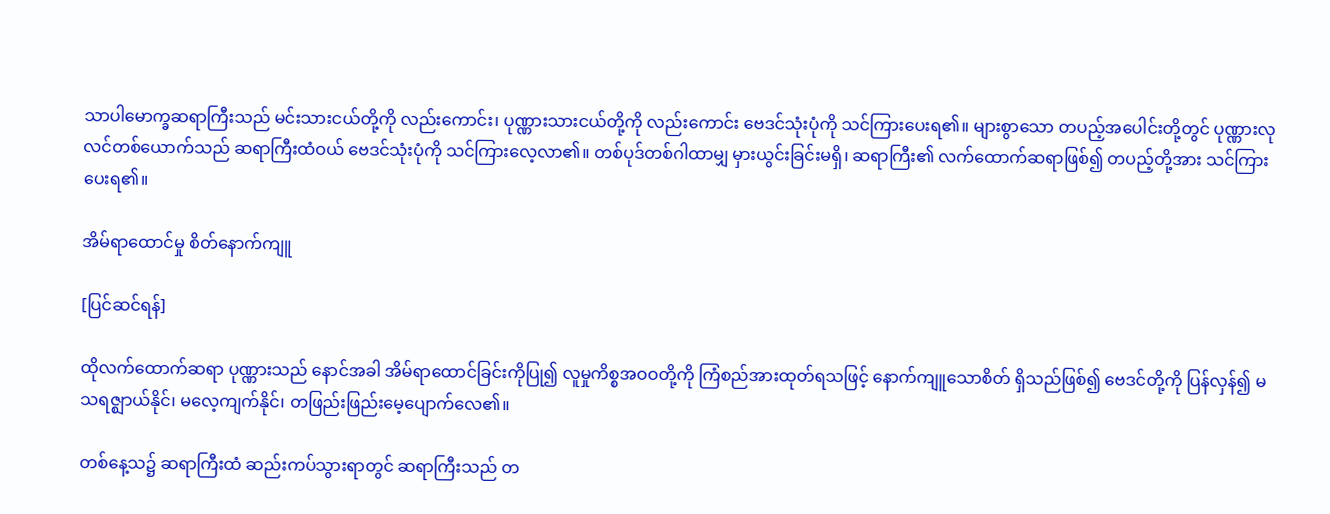သာပါမောက္ခဆရာကြီးသည် မင်းသားငယ်တို့ကို လည်းကောင်း၊ ပုဏ္ဏားသားငယ်တို့ကို လည်းကောင်း ဗေဒင်သုံးပုံကို သင်ကြားပေးရ၏။ များစွာသော တပည့်အပေါင်းတို့တွင် ပုဏ္ဏားလုလင်တစ်ယောက်သည် ဆရာကြီးထံဝယ် ဗေဒင်သုံးပုံကို သင်ကြားလေ့လာ၏။ တစ်ပုဒ်တစ်ဂါထာမျှ မှားယွင်းခြင်းမရှိ၊ ဆရာကြီး၏ လက်ထောက်ဆရာဖြစ်၍ တပည့်တို့အား သင်ကြားပေးရ၏။

အိမ်ရာထောင်မှု စိတ်နောက်ကျူ

[ပြင်ဆင်ရန်]

ထိုလက်ထောက်ဆရာ ပုဏ္ဏားသည် နောင်အခါ အိမ်ရာထောင်ခြင်းကိုပြု၍ လူမှုကိစ္စအဝဝတို့ကို ကြံစည်အားထုတ်ရသဖြင့် နောက်ကျူသောစိတ် ရှိသည်ဖြစ်၍ ဗေဒင်တို့ကို ပြန်လှန်၍ မသရဇ္ဈာယ်နိုင်၊ မလေ့ကျက်နိုင်၊ တဖြည်းဖြည်းမေ့ပျောက်လေ၏။

တစ်နေ့သ၌ ဆရာကြီးထံ ဆည်းကပ်သွားရာတွင် ဆရာကြီးသည် တ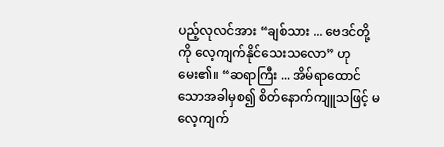ပည့်လုလင်အား “ချစ်သား ... ဗေဒင်တို့ကို လေ့ကျက်နိုင်သေးသလော” ဟု မေး၏။ “ဆရာကြီး ... အိမ်ရာထောင်သောအခါမှစ၍ စိတ်နောက်ကျူသဖြင့် မလေ့ကျက်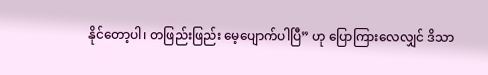နိုင်တော့ပါ၊ တဖြည်းဖြည်း မေ့ပျောက်ပါပြီ” ဟု ပြောကြားလေလျှင် ဒိသာ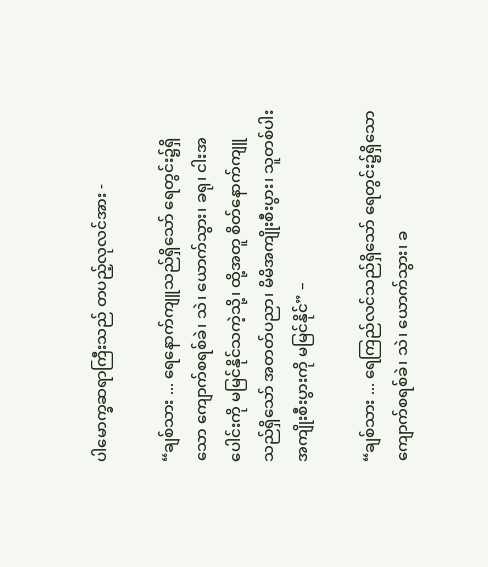ပါမောက္ခဆရာကြီးသည် တပည့်လုလင်အား -

“ချစ်သား ... ရေနောက်ကျူသည်ရှိသော် ရေတွင်း၌ရှိသော ကျောက်စရစ်ခဲ၊ သဲ၊ ယောက်သွား၊ ခရု၊ ငါးအပေါင်းကို မမြင်နိုင်သကဲ့သို့၊ ထို့အတူ စိတ်နောက်ကျူသည်ရှိသော် အတတ်ပညာ၊ မိမိအကျိုးစီးပွား၊ သူတစ်ပါးအကျိုးစီးပွားကို မမြင်နိုင်” –

“ချစ်သား ... ရေကြည်လင်သည်ရှိသော် ရေတွင်း၌ရှိသော ကျောက်စရစ်ခဲ၊ သဲ၊ ယောက်သွား၊ ခ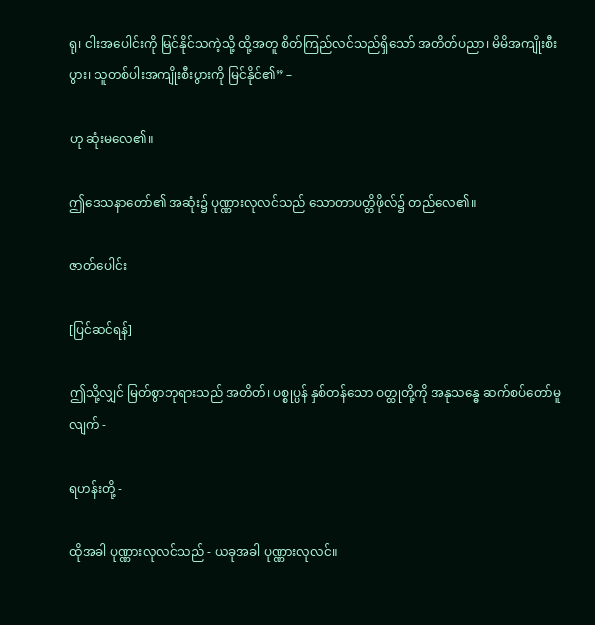ရု၊ ငါးအပေါင်းကို မြင်နိုင်သကဲ့သို့ ထို့အတူ စိတ်ကြည်လင်သည်ရှိသော် အတိတ်ပညာ၊ မိမိအကျိုးစီးပွား၊ သူတစ်ပါးအကျိုးစီးပွားကို မြင်နိုင်၏” –

ဟု ဆုံးမလေ၏။

ဤဒေသနာတော်၏ အဆုံး၌ ပုဏ္ဏားလုလင်သည် သောတာပတ္တိဖိုလ်၌ တည်လေ၏။

ဇာတ်ပေါင်း

[ပြင်ဆင်ရန်]

ဤသို့လျှင် မြတ်စွာဘုရားသည် အတိတ်၊ ပစ္စုပ္ပန် နှစ်တန်သော ဝတ္ထုတို့ကို အနုသန္ဓေ ဆက်စပ်တော်မူလျက် -

ရဟန်းတို့ -

ထိုအခါ ပုဏ္ဏားလုလင်သည် - ယခုအခါ ပုဏ္ဏားလုလင်။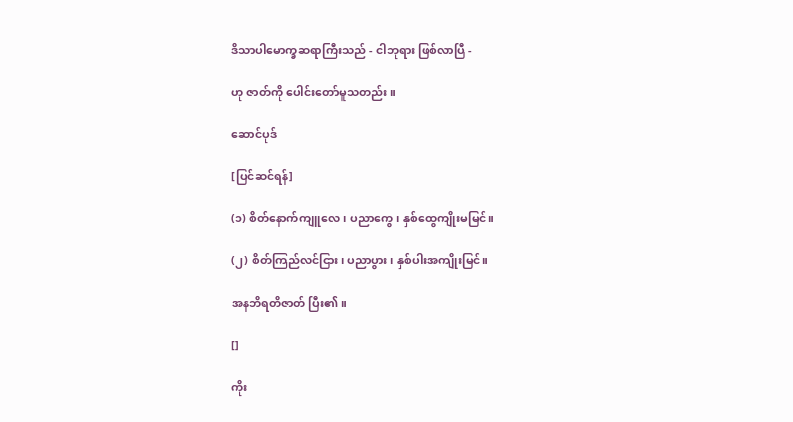ဒိသာပါမောက္ခဆရာကြီးသည် - ငါဘုရား ဖြစ်လာပြီ -

ဟု ဇာတ်ကို ပေါင်းတော်မူသတည်း။

ဆောင်ပုဒ်

[ပြင်ဆင်ရန်]

(၁) စိတ်နောက်ကျူလေ၊ ပညာကွေ၊ နှစ်ထွေကျိုးမမြင်။

(၂) စိတ်ကြည်လင်ငြား၊ ပညာပွား၊ နှစ်ပါးအကျိုးမြင်။

အနဘိရတိဇာတ် ပြီး၏။

[]

ကိုး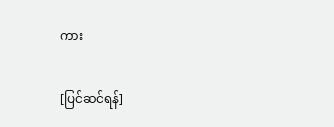ကား

[ပြင်ဆင်ရန်]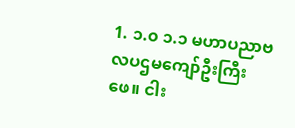1. ၁.၀ ၁.၁ မဟာပညာဗလပဌမကျော်ဦးကြီးဖေ။ ငါး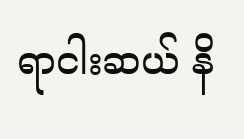ရာငါးဆယ် နိ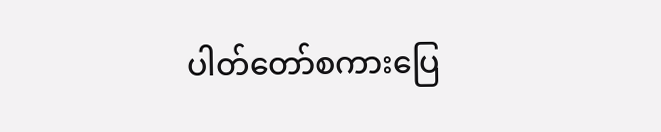ပါတ်တော်စကားပြေ